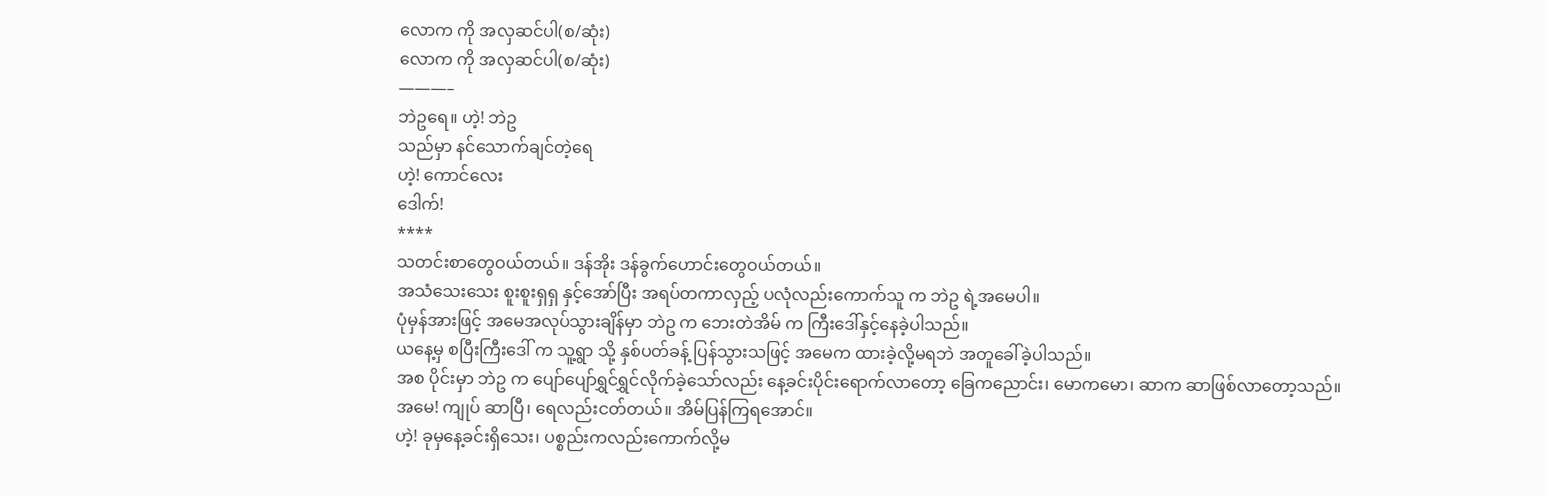လောက ကို အလှဆင်ပါ(စ/ဆုံး)
လောက ကို အလှဆင်ပါ(စ/ဆုံး)
———–
ဘဲဥရေ။ ဟဲ့! ဘဲဥ
သည်မှာ နင်သောက်ချင်တဲ့ရေ
ဟဲ့! ကောင်လေး
ဒေါက်!
****
သတင်းစာတွေဝယ်တယ်။ ဒန်အိုး ဒန်ခွက်ဟောင်းတွေဝယ်တယ်။
အသံသေးသေး စူးစူးရှရှ နှင့်အော်ပြီး အရပ်တကာလှည့် ပလုံလည်းကောက်သူ က ဘဲဥ ရဲ့အမေပါ။
ပုံမှန်အားဖြင့် အမေအလုပ်သွားချိန်မှာ ဘဲဥ က ဘေးတဲအိမ် က ကြီးဒေါ်နှင့်နေခဲ့ပါသည်။
ယနေ့မှ စပြီးကြီးဒေါ် က သူ့ရွာ သို့ နှစ်ပတ်ခန့် ပြန်သွားသဖြင့် အမေက ထားခဲ့လို့မရဘဲ အတူခေါ်ခဲ့ပါသည်။
အစ ပိုင်းမှာ ဘဲဥ က ပျော်ပျော်ရွှင်ရွှင်လိုက်ခဲ့သော်လည်း နေ့ခင်းပိုင်းရောက်လာတော့ ခြေကညောင်း၊ မောကမော၊ ဆာက ဆာဖြစ်လာတော့သည်။
အမေ! ကျုပ် ဆာပြီ၊ ရေလည်းငတ်တယ်။ အိမ်ပြန်ကြရအောင်။
ဟဲ့! ခုမှနေ့ခင်းရှိသေး၊ ပစ္စည်းကလည်းကောက်လို့မ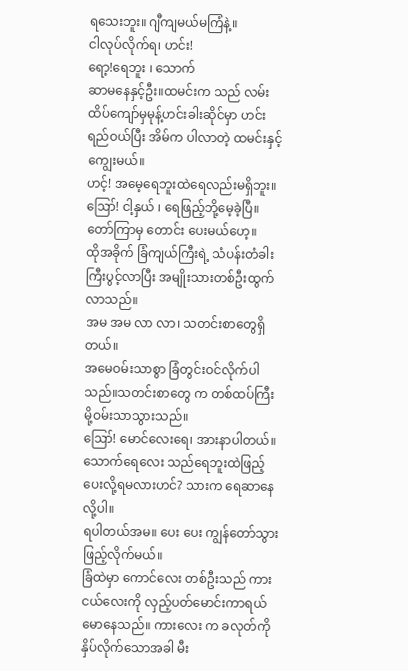ရသေးဘူး။ ဂျီကျမယ်မကြံနဲ့။
ငါလုပ်လိုက်ရ၊ ဟင်း!
ရော့!ရေဘူး ၊ သောက်
ဆာမနေနှင့်ဦး။ထမင်းက သည် လမ်းထိပ်ကျော်မှမုန့်ဟင်းခါးဆိုင်မှာ ဟင်းရည်ဝယ်ပြီး အိမ်က ပါလာတဲ့ ထမင်းနှင့်ကျွေးမယ်။
ဟင့်! အမေ့ရေဘူးထဲရေလည်းမရှိဘူး။
ဪ! ငါ့နှယ် ၊ ရေဖြည့်ဘို့မေ့ခဲ့ပြီ။ တော်ကြာမှ တောင်း ပေးမယ်ဟေ့။
ထိုအခိုက် ခြံကျယ်ကြီးရဲ့ သံပန်းတံခါး ကြီးပွင့်လာပြီး အမျိုးသားတစ်ဦးထွက်လာသည်။
အမ အမ လာ လာ၊ သတင်းစာတွေရှိတယ်။
အမေဝမ်းသာစွာ ခြံတွင်းဝင်လိုက်ပါသည်။သတင်းစာတွေ က တစ်ထပ်ကြီးမို့ဝမ်းသာသွားသည်။
ဪ! မောင်လေးရေ၊ အားနာပါတယ်။ သောက်ရေလေး သည်ရေဘူးထဲဖြည့်ပေးလို့ရမလားဟင်? သားက ရေဆာနေလို့ပါ။
ရပါတယ်အမ။ ပေး ပေး ကျွန်တော်သွားဖြည့်လိုက်မယ်။
ခြံထဲမှာ ကောင်လေး တစ်ဦးသည် ကားငယ်လေးကို လှည့်ပတ်မောင်းကာရယ်မောနေသည်။ ကားလေး က ခလုတ်ကိုနှိပ်လိုက်သောအခါ မီး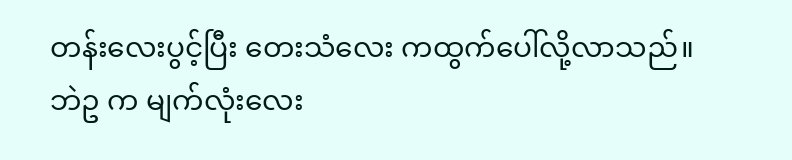တန်းလေးပွင့်ပြီး တေးသံလေး ကထွက်ပေါ်လို့လာသည်။
ဘဲဥ က မျက်လုံးလေး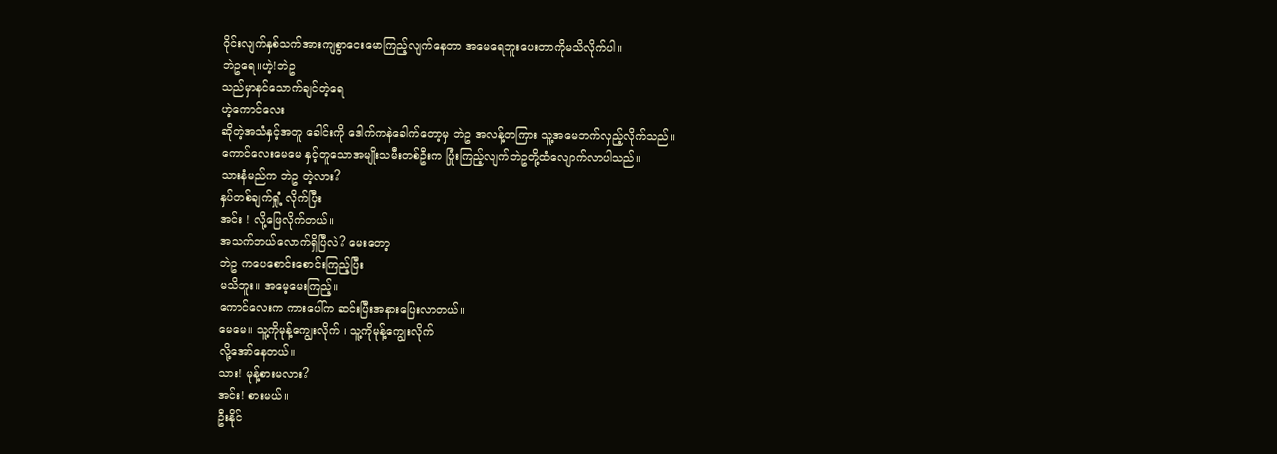ဝိုင်းလျက်နှစ်သက်အားကျစွာငေးမောကြည့်လျက်နေတာ အမေရေဘူးပေးတာကိုမသိလိုက်ပါ။
ဘဲဥရေ။ဟဲ့!ဘဲဥ
သည်မှာနင်သောက်ချင်တဲ့ရေ
ဟဲ့ကောင်လေး
ဆိုတဲ့အသံနှင့်အတူ ခေါင်းကို ဒေါက်ကနဲခေါက်တော့မှ ဘဲဥ အလန့်တကြား သူ့အမေဘက်လှည့်လိုက်သည်။
ကောင်လေးမေမေ နှင့်တူသောအမျိုးသမီးတစ်ဦးက ပြုံးကြည့်လျက်ဘဲဥတို့ထံလျောက်လာပါသည်။
သားနံမည်က ဘဲဥ တဲ့လား?
နှပ်တစ်ချက်ရှုံ့ လိုက်ပြီး
အင်း ! လို့ဖြေလိုက်တယ်။
အသက်ဘယ်လောက်ရှိပြီလဲ? မေးတော့
ဘဲဥ ကပေစောင်းစောင်းကြည့်ပြီး
မသိဘူး။ အမေ့မေးကြည့်။
ကောင်လေးက ကားပေါ်က ဆင်းပြီးအနားပြေးလာတယ်။
မေမေ။ သူ့ကိုမုန့်ကျွေးလိုက် ၊ သူ့ကိုမုန့်ကျွေးလိုက်
လို့အော်နေတယ်။
သား! မုန့်စားမလား?
အင်း! စားမယ်။
ဦးနိုင်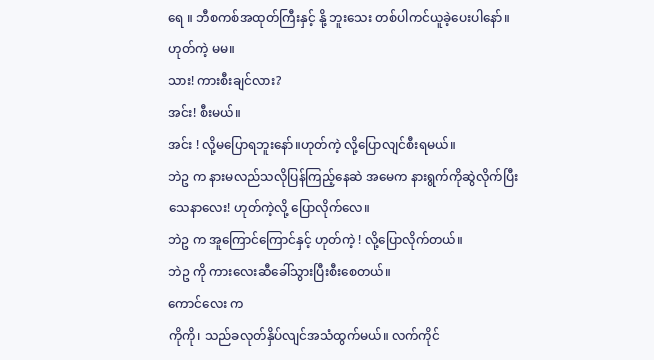ရေ ။ ဘီစကစ်အထုတ်ကြီးနှင့် နို့ ဘူးသေး တစ်ပါကင်ယူခဲ့ပေးပါနော်။
ဟုတ်ကဲ့ မမ။
သား! ကားစီးချင်လား?
အင်း! စီးမယ်။
အင်း ! လို့မပြောရဘူးနော်။ဟုတ်ကဲ့ လို့ပြောလျင်စီးရမယ်။
ဘဲဥ က နားမလည်သလိုပြန်ကြည့်နေဆဲ အမေက နားရွက်ကိုဆွဲလိုက်ပြီး
သေနာလေး! ဟုတ်ကဲ့လို့ ပြောလိုက်လေ။
ဘဲဥ က အူကြောင်ကြောင်နှင့် ဟုတ်ကဲ့ ! လို့ပြောလိုက်တယ်။
ဘဲဥ ကို ကားလေးဆီခေါ်သွားပြီးစီးစေတယ်။
ကောင်လေး က
ကိုကို၊ သည်ခလုတ်နှိပ်လျင်အသံထွက်မယ်။ လက်ကိုင်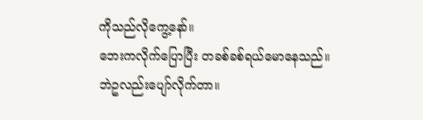ကိုသည်လိုကွေ့နော်။
ဘေးကလိုက်ပြောပြီး တခစ်ခစ်ရယ်မောနေသည်။
ဘဲဥလည်းပျော်လိုက်တာ။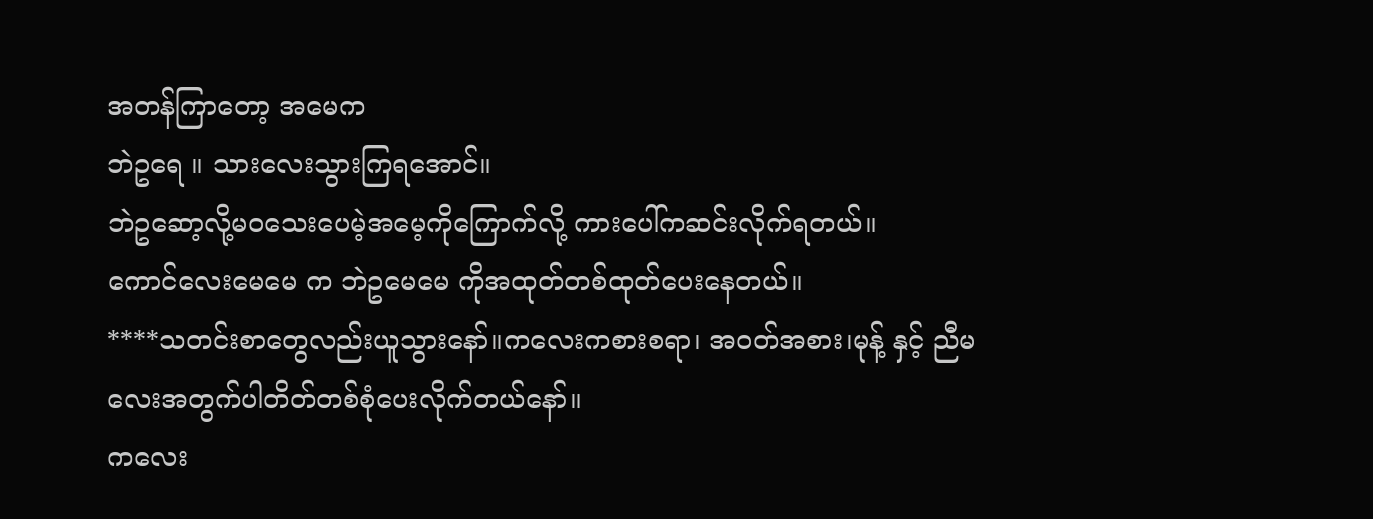အတန်ကြာတော့ အမေက
ဘဲဥရေ ။ သားလေးသွားကြရအောင်။
ဘဲဥဆော့လို့မဝသေးပေမဲ့အမေ့ကိုကြောက်လို့ ကားပေါ်ကဆင်းလိုက်ရတယ်။
ကောင်လေးမေမေ က ဘဲဥမေမေ ကိုအထုတ်တစ်ထုတ်ပေးနေတယ်။
****သတင်းစာတွေလည်းယူသွားနော်။ကလေးကစားစရာ၊ အဝတ်အစား၊မုန့် နှင့် ညီမလေးအတွက်ပါတိတ်တစ်စုံပေးလိုက်တယ်နော်။
ကလေး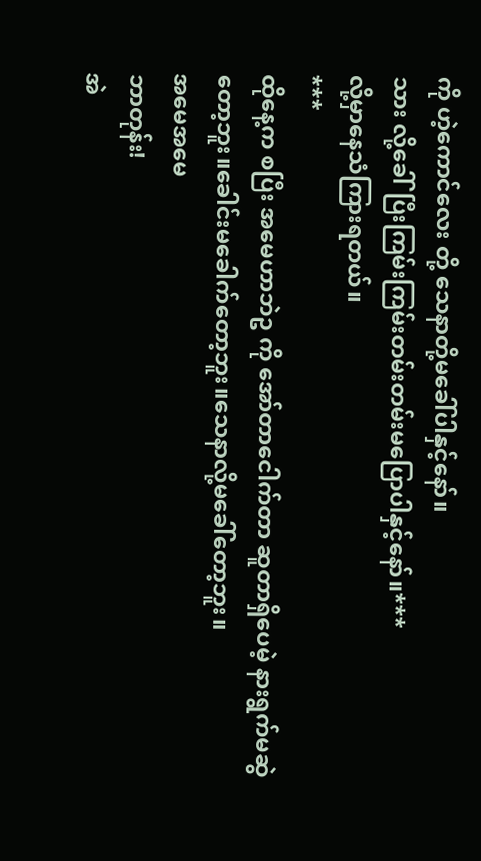ကို ဟဲ့ကောင်လေး တို့ သေနာတို့မခေါ်ပါနှင့်နော်။
သား လို့ခေါ်ပြီးကြမ်းကြမ်းတမ်းတမ်းမပြောပါနှင့်နော်။***
လို့မှာနေသံကြားရတယ်။
***
ထိုနေ့က စပြီး အမေဟာဘဲဥ ကို အော်တာငေါက်တာ ဆူတာရှိပေမဲ့ နားရွက်မဆွဲတော့ဘူး။ခေါင်းမခေါက်တော့ဘူး။သေနာလို့မခေါ်တော့ဘူး။
အမေအမေ
ဘာတုန်း!
အဲ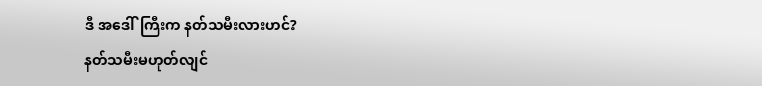ဒီ အဒေါ်ကြီးက နတ်သမီးလားဟင်?
နတ်သမီးမဟုတ်လျင်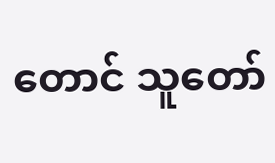တောင် သူတော်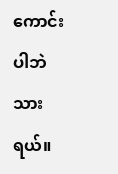ကောင်းပါဘဲ သားရယ်။